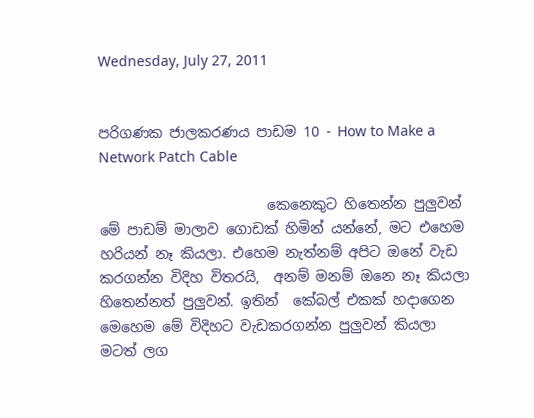Wednesday, July 27, 2011


පරිගණක ජාලකරණය පාඩම 10 - How to Make a Network Patch Cable

                        කෙනෙකුට හිතෙන්න පුලුවන් මේ පාඩම් මාලාව ගොඩක් හිමින් යන්නේ, මට එහෙම හරියන් නෑ කියලා. එහෙම නැත්නම් අපිට ඔනේ වැඩ කරගන්න විදිහ විතරයි,  අනම් මනම් ඔනෙ නෑ කියලා හිතෙන්නත් පුලුවන්. ඉතින්  කේබල් එකක් හදාගෙන මෙහෙම මේ විදිහට වැඩකරගන්න පුලුවන් කියලා මටත් ලග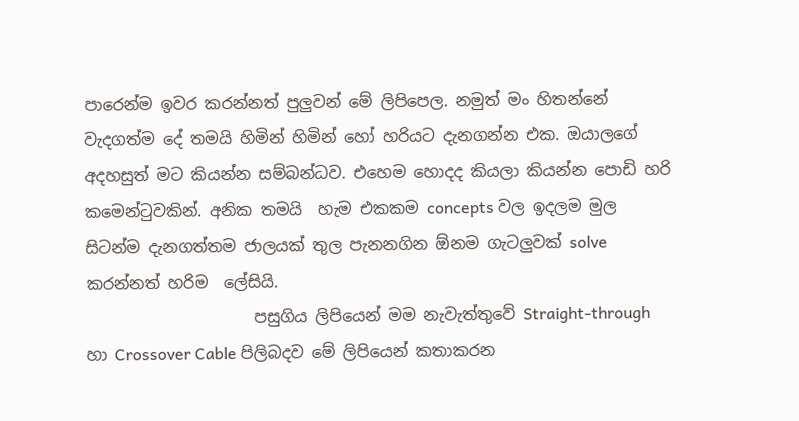පාරෙන්ම ඉවර කරන්නත් පුලුවන් මේ ලිපිපෙල. නමුත් මං හිතන්නේ වැදගත්ම දේ තමයි හිමින් හිමින් හෝ හරියට දැනගන්න එක. ඔයාලගේ අදහසුත් මට කියන්න සම්බන්ධව. එහෙම හොදද කියලා කියන්න පොඩි හරි කමෙන්ටුවකින්. අනික තමයි  හැම එකකම concepts වල ඉදලම මුල සිටන්ම දැනගත්තම ජාලයක් තුල පැනනගින ඕනම ගැටලුවක් solve කරන්නත් හරිම  ලේසියි.
                     පසුගිය ලිපියෙන් මම නැවැත්තුවේ Straight-through හා Crossover Cable පිලිබදව මේ ලිපියෙන් කතාකරන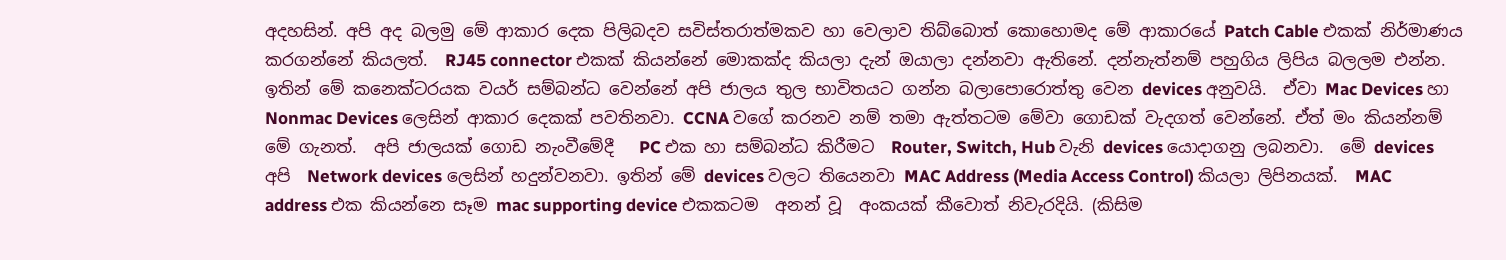අදහසින්. අපි අද බලමු මේ ආකාර දෙක පිලිබදව සවිස්තරාත්මකව හා වෙලාව තිබ්බොත් කොහොමද මේ ආකාරයේ Patch Cable එකක් නිර්මාණය කරගන්නේ කියලත්.  RJ45 connector එකක් කියන්නේ මොකක්ද කියලා දැන් ඔයාලා දන්නවා ඇතිනේ. දන්නැත්නම් පහුගිය ලිපිය බලලම එන්න. ඉතින් මේ කනෙක්ටරයක වයර් සම්බන්ධ වෙන්නේ අපි ජාලය තුල භාවිතයට ගන්න බලාපොරොත්තු වෙන devices අනුවයි.  ඒවා Mac Devices හා  Nonmac Devices ලෙසින් ආකාර දෙකක් පවතිනවා. CCNA වගේ කරනව නම් තමා ඇත්තටම මේවා ගොඩක් වැදගත් වෙන්නේ. ඒත් මං කියන්නම් මේ ගැනත්.  අපි ජාලයක් ගොඩ නැංවීමේදී   PC එක හා සම්බන්ධ කිරීමට  Router, Switch, Hub වැනි devices යොදාගනු ලබනවා.  මේ devices අපි  Network devices ලෙසින් හදුන්වනවා. ඉතින් මේ devices වලට තියෙනවා MAC Address (Media Access Control) කියලා ලිපිනයක්.  MAC address එක කියන්නෙ සෑම mac supporting device එකකටම  අනන් වූ  අංකයක් කීවොත් නිවැරදියි. (කිසිම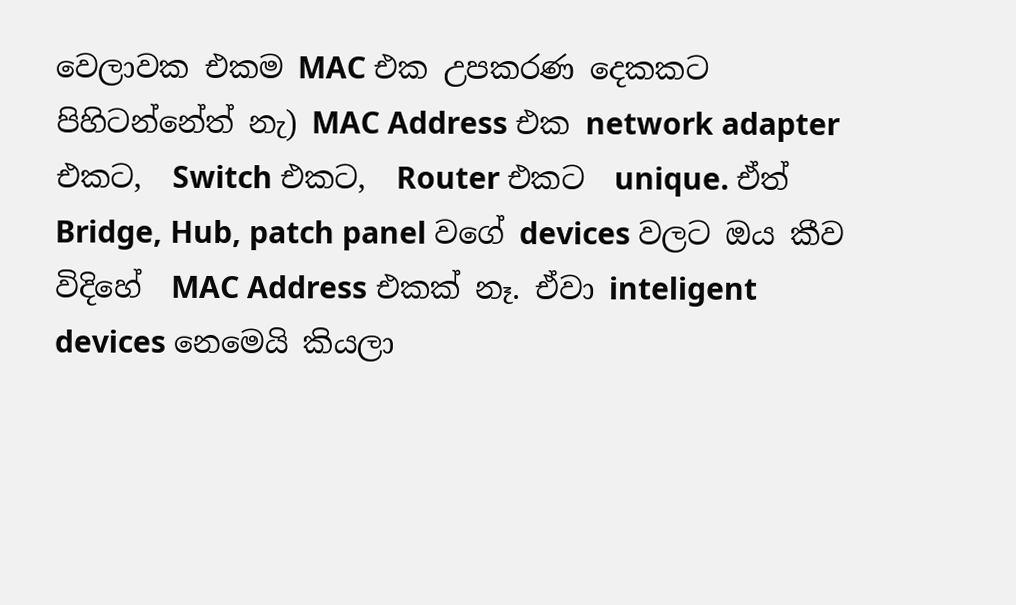වෙලාවක එකම MAC එක උපකරණ දෙකකට පිහිටන්නේත් නැ) MAC Address එක network adapter එකට,  Switch එකට,  Router එකට  unique. ඒත්   Bridge, Hub, patch panel වගේ devices වලට ඔය කීව විදිහේ  MAC Address එකක් නෑ. ඒවා inteligent devices නෙමෙයි කියලා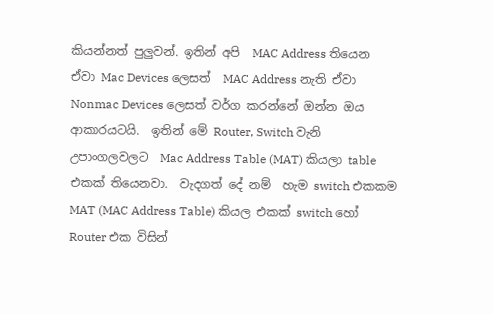කියන්නත් පුලුවන්. ඉතින් අපි  MAC Address තියෙන ඒවා Mac Devices ලෙසත්  MAC Address නැති ඒවා  Nonmac Devices ලෙසත් වර්ග කරන්නේ ඔන්න ඔය ආකාරයටයි.  ඉතින් මේ Router, Switch වැනි උපාංගලවලට  Mac Address Table (MAT) කියලා table එකක් තියෙනවා.  වැදගත් දේ නම්  හැම switch එකකම  MAT (MAC Address Table) කියල එකක් switch හෝ Router එක විසින්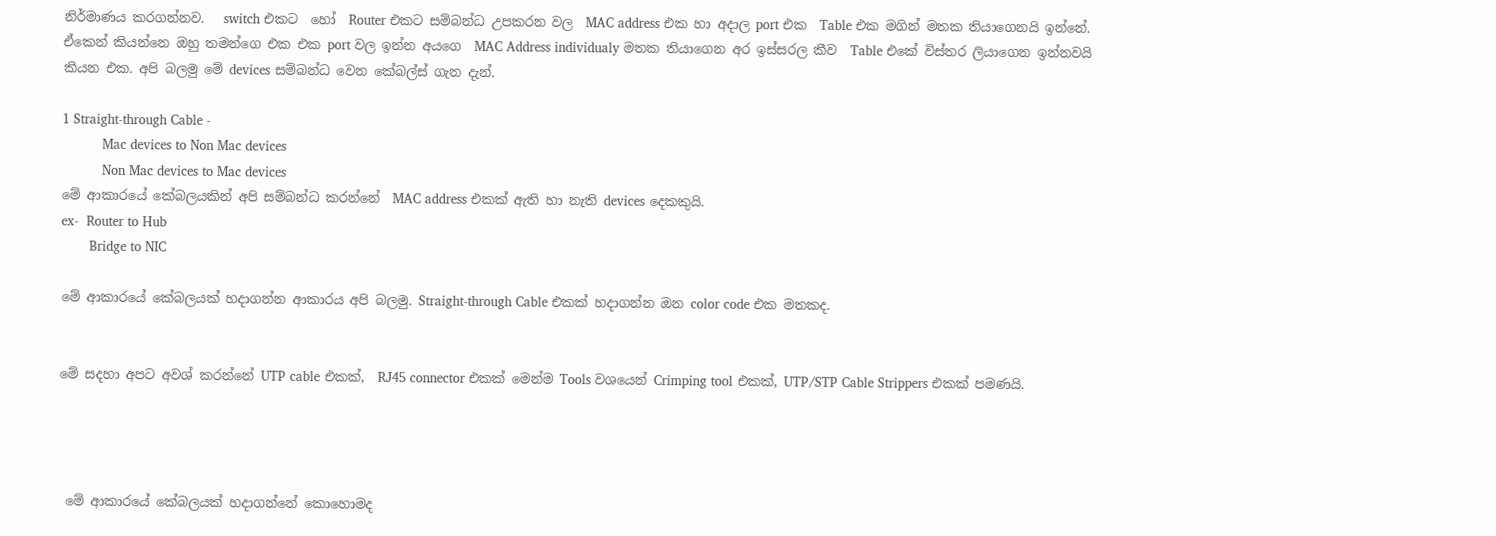නිර්මාණය කරගන්නව.   switch එකට  හෝ  Router එකට සම්බන්ධ උපකරන වල  MAC address එක හා අදාල port එක  Table එක මගින් මතක තියාගෙනයි ඉන්නේ. ඒකෙන් කියන්නෙ ඔහු තමන්ගෙ එක එක port වල ඉන්න අයගෙ  MAC Address individualy මතක තියාගෙන අර ඉස්සරල කීව  Table එකේ විස්තර ලියාගෙන ඉන්නවයි කියන එක. අපි බලමු මේ devices සම්බන්ධ වෙන කේබල්ස් ගැන දැන්.

1 Straight-through Cable -
          Mac devices to Non Mac devices
          Non Mac devices to Mac devices
මේ ආකාරයේ කේබලයකින් අපි සම්බන්ධ කරන්නේ  MAC address එකක් ඇති හා නැති devices දෙකකුයි.
ex-  Router to Hub
       Bridge to NIC

මේ ආකාරයේ කේබලයක් හදාගන්න ආකාරය අපි බලමු. Straight-through Cable එකක් හදාගන්න ඔන color code එක මතකද.


මේ සදහා අපට අවශ් කරන්නේ UTP cable එකක්,  RJ45 connector එකක් මෙන්ම Tools වශයෙන් Crimping tool එකක්, UTP/STP Cable Strippers එකක් පමණයි.




 මේ ආකාරයේ කේබලයක් හදාගන්නේ කොහොමද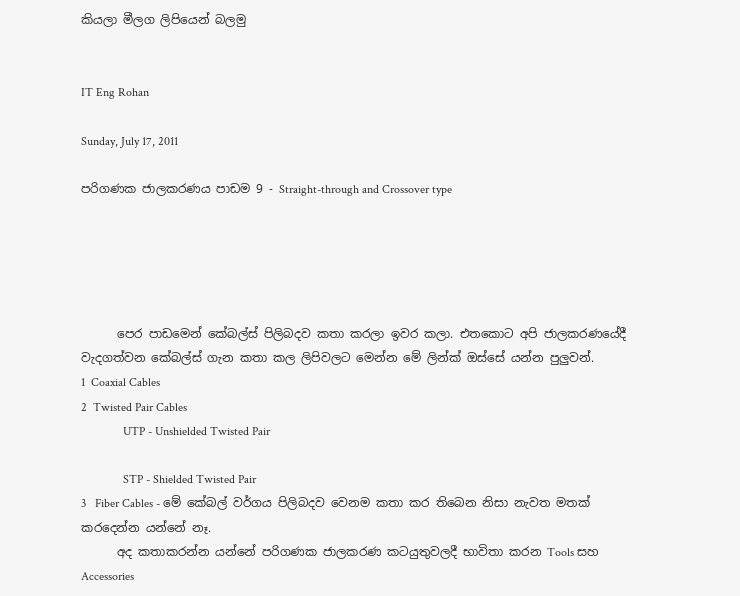කියලා මීලග ලිපියෙන් බලමු


IT Eng Rohan

Sunday, July 17, 2011

පරිගණක ජාලකරණය පාඩම 9 - Straight-through and Crossover type





      පෙර පාඩමෙන් කේබල්ස් පිලිබදව කතා කරලා ඉවර කලා. එතකොට අපි ජාලකරණයේදී වැදගත්වන කේබල්ස් ගැන කතා කල ලිපිවලට මෙන්න මේ ලින්ක් ඔස්සේ යන්න පුලුවන්.
1  Coaxial Cables
2  Twisted Pair Cables
              UTP - Unshielded Twisted Pair

              STP - Shielded Twisted Pair
3   Fiber Cables - මේ කේබල් වර්ගය පිලිබදව වෙනම කතා කර තිබෙන නිසා නැවත මතක් කරදෙන්න යන්නේ නෑ.
      අද කතාකරන්න යන්නේ පරිගණක ජාලකරණ කටයුතුවලදී භාවිතා කරන Tools සහ  Accessories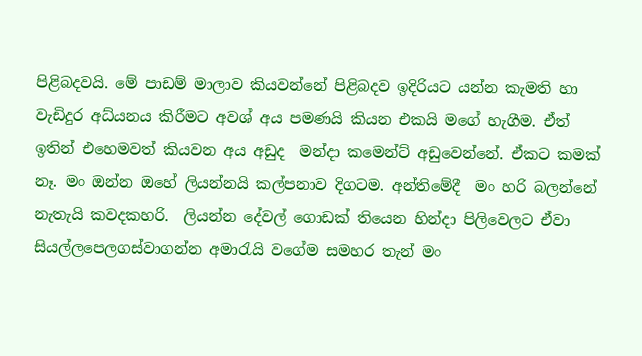පිළිබදවයි. මේ පාඩම් මාලාව කියවන්නේ පිළිබදව ඉදිරියට යන්න කැමති හා වැඩිදුර අධ්යනය කිරීමට අවශ් අය පමණයි කියන එකයි මගේ හැගීම. ඒත් ඉතින් එහෙමවත් කියවන අය අඩුද  මන්දා කමෙන්ට් අඩුවෙන්නේ. ඒකට කමක් නෑ. මං ඔන්න ඔහේ ලියන්නයි කල්පනාව දිගටම. අන්තිමේදී  මං හරි බලන්නේ නැතැයි කවදකහරි.  ලියන්න දේවල් ගොඩක් තියෙන හින්දා පිලිවෙලට ඒවා සියල්ලපෙලගස්වාගන්න අමාරැයි වගේම සමහර තැන් මං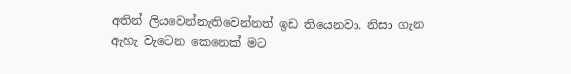අතින් ලියවෙන්නැතිවෙන්නත් ඉඩ තියෙනවා. නිසා ගැන ඇහැ වැටෙන කෙනෙක් මට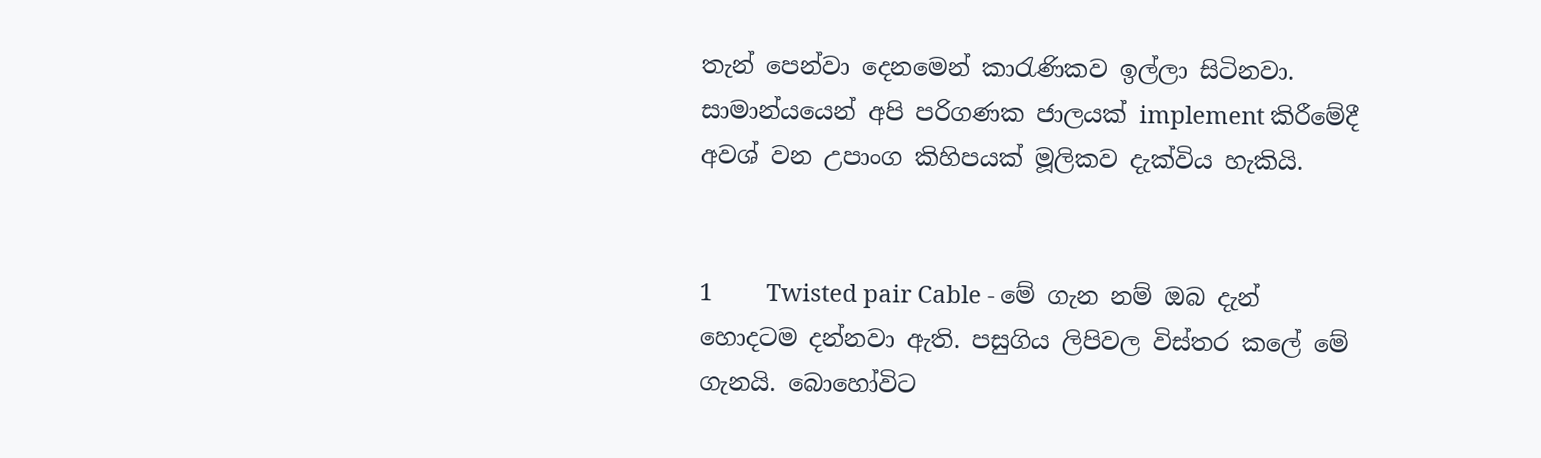තැන් පෙන්වා දෙනමෙන් කාරැණිකව ඉල්ලා සිටිනවා. සාමාන්යයෙන් අපි පරිගණක ජාලයක් implement කිරීමේදී අවශ් වන උපාංග කිහිපයක් මූලිකව දැක්විය හැකියි.


1         Twisted pair Cable - මේ ගැන නම් ඔබ දැන් හොදටම දන්නවා ඇති. පසුගිය ලිපිවල විස්තර කලේ මේ ගැනයි. බොහෝවිට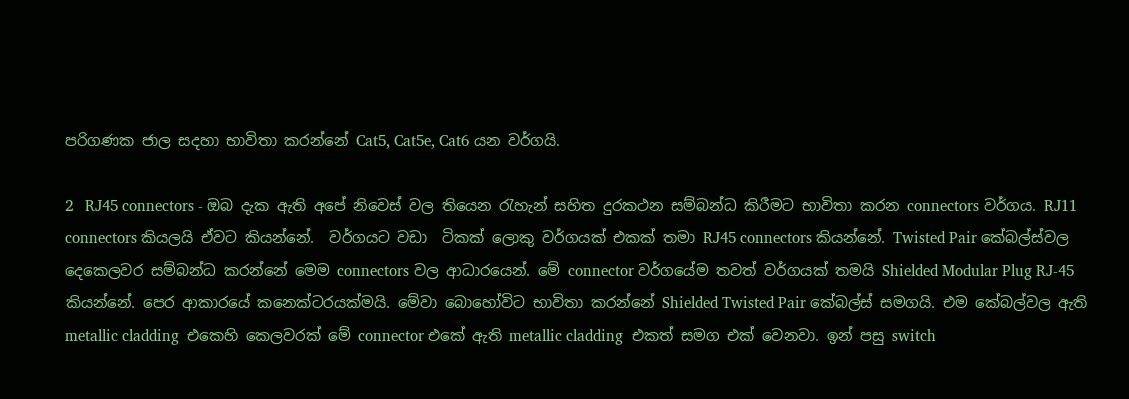පරිගණක ජාල සදහා භාවිතා කරන්නේ Cat5, Cat5e, Cat6 යන වර්ගයි.

2   RJ45 connectors - ඔබ දැක ඇති අපේ නිවෙස් වල තියෙන රැහැන් සහිත දුරකථන සම්බන්ධ කිරීමට භාවිතා කරන connectors වර්ගය. RJ11 connectors කියලයි ඒවට කියන්නේ.  වර්ගයට වඩා  ටිකක් ලොකු වර්ගයක් එකක් තමා RJ45 connectors කියන්නේ. Twisted Pair කේබල්ස්වල දෙකෙලවර සම්බන්ධ කරන්නේ මෙම connectors වල ආධාරයෙන්. මේ connector වර්ගයේම තවත් වර්ගයක් තමයි Shielded Modular Plug RJ-45 කියන්නේ. පෙර ආකාරයේ කනෙක්ටරයක්මයි. මේවා බොහෝවිට භාවිතා කරන්නේ Shielded Twisted Pair කේබල්ස් සමගයි. එම කේබල්වල ඇති metallic cladding  එකෙහි කෙලවරක් මේ connector එකේ ඇති metallic cladding  එකත් සමග එක් වෙනවා. ඉන් පසු switch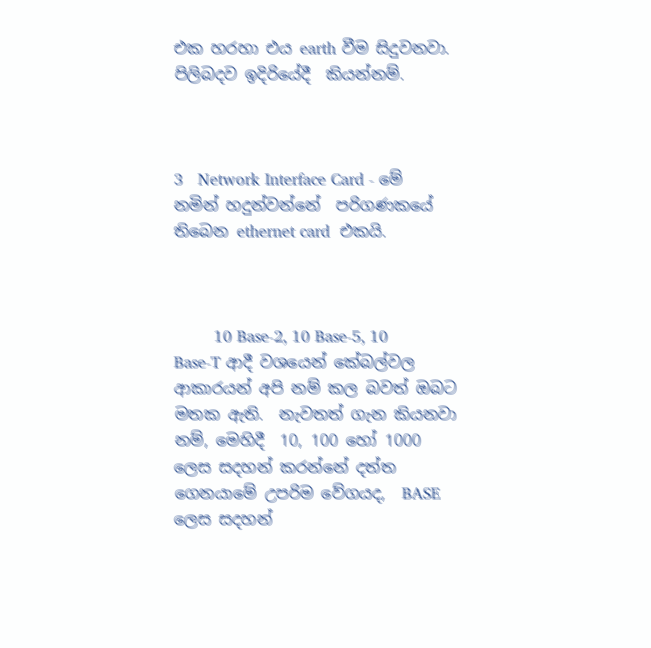එක හරහා එය earth වීම සිදුවනවා. පිලිබදව ඉදිරියේදී  කියන්නම්.



3   Network Interface Card - මේ නමින් හදුන්වන්නේ  පරිගණකයේ තිබෙන ethernet card  එකයි.



        10 Base-2, 10 Base-5, 10 Base-T ආදී වශයෙන් කේබල්වල ආකාරයන් අපි නම් කල බවත් ඔබට මතක ඇති.  නැවතත් ගැන කියනවා නම්, මෙහිදී  10, 100 හෝ 1000 ලෙස සදහන් කරන්නේ දත්ත ගෙනයාමේ උපරිම වේගයද,  BASE ලෙස සදහන්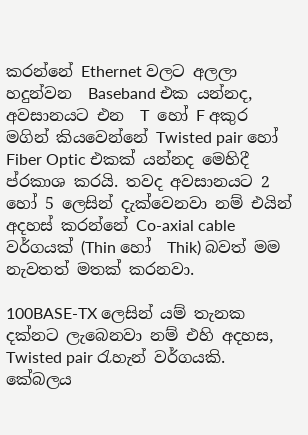කරන්නේ Ethernet වලට අලලා හදුන්වන  Baseband එක යන්නද,   අවසානයට එන  T  හෝ F අකුර මගින් කියවෙන්නේ Twisted pair හෝ Fiber Optic එකක් යන්නද මෙහිදී ප්රකාශ කරයි. තවද අවසානයට 2 හෝ 5 ලෙසින් දැක්වෙනවා නම් එයින් අදහස් කරන්නේ Co-axial cable  වර්ගයක් (Thin හෝ  Thik) බවත් මම නැවතත් මතක් කරනවා.

100BASE-TX ලෙසින් යම් තැනක දක්නට ලැබෙනවා නම් එහි අදහස,
Twisted pair රැහැන් වර්ගයකි.  කේබලය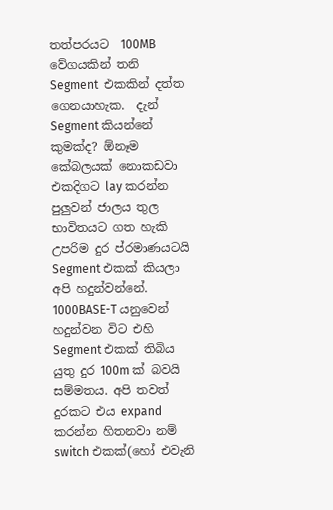තත්පරයට  100MB වේගයකින් තනි  Segment  එකකින් දත්ත ගෙනයාහැක.  දැන් Segment කියන්නේ කුමක්ද? ඕනෑම කේබලයක් නොකඩවා එකදිගට lay කරන්න පුලුවන් ජාලය තුල භාවිතයට ගත හැකි උපරිම දුර ප්රමාණයටයි Segment එකක් කියලා අපි හදුන්වන්නේ. 1000BASE-T යනුවෙන් හදුන්වන විට එහි Segment එකක් තිබිය යුතු දුර 100m ක් බවයි සම්මතය. අපි තවත් දුරකට එය expand කරන්න හිතනවා නම් switch එකක්(හෝ එවැනි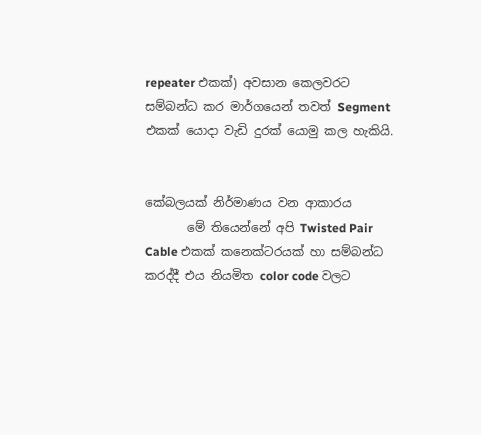repeater එකක්) අවසාන කෙලවරට සම්බන්ධ කර මාර්ගයෙන් තවත් Segment එකක් යොදා වැඩි දුරක් යොමු කල හැකියි.


කේබලයක් නිර්මාණය වන ආකාරය
       මේ තියෙන්නේ අපි Twisted Pair Cable එකක් කනෙක්ටරයක් හා සම්බන්ධ කරද්දී එය නියමිත color code වලට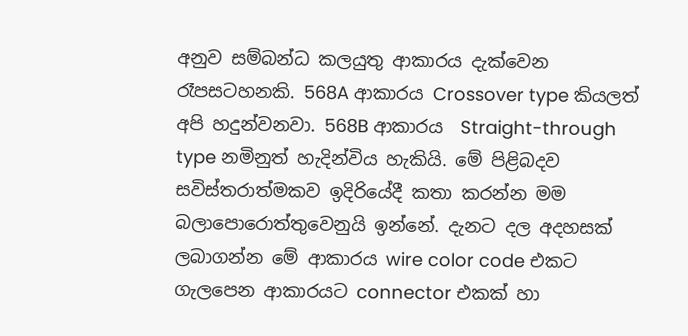අනුව සම්බන්ධ කලයුතු ආකාරය දැක්වෙන රෑපසටහනකි. 568A ආකාරය Crossover type කියලත් අපි හදුන්වනවා. 568B ආකාරය  Straight-through type නමිනුත් හැදින්විය හැකියි. මේ පිළිබදව සවිස්තරාත්මකව ඉදිරියේදී කතා කරන්න මම බලාපොරොත්තුවෙනුයි ඉන්නේ. දැනට දල අදහසක් ලබාගන්න මේ ආකාරය wire color code එකට ගැලපෙන ආකාරයට connector එකක් හා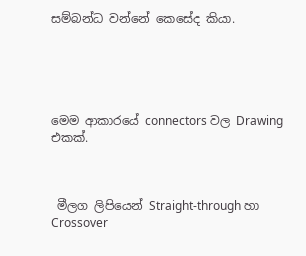සම්බන්ධ වන්නේ කෙසේද කියා.





මෙම ආකාරයේ connectors වල Drawing එකක්.



 මීලග ලිපියෙන් Straight-through හා Crossover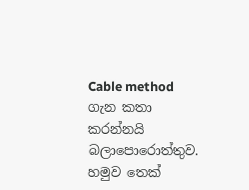Cable method ගැන කතා කරන්නයි බලාපොරොත්තුව. හමුව තෙක්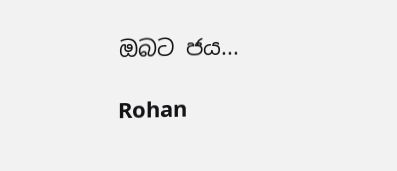ඔබට ජය...

Rohan